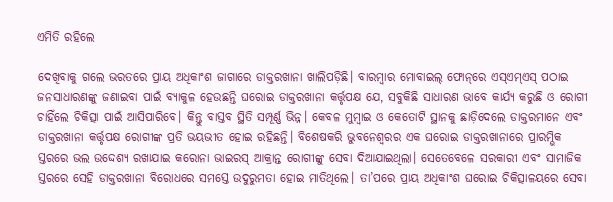ଏମିତି ରହିଲେ

ଦେଖିବାକୁ ଗଲେ ଭରତରେ ପ୍ରାୟ ଅଧିକାଂଶ ଜାଗାରେ ଡାକ୍ତରଖାନା ଖାଲିପଡ଼ିଛି। ବାରମ୍ବାର ମୋବାଇଲ୍‌ ଫୋନ୍‌ରେ ଏସ୍‌ଏମ୍‌ଏସ୍‌ ପଠାଇ ଜନସାଧାରଣଙ୍କୁ ଜଣାଇବା ପାଇଁ ବ୍ୟାକୁଳ ହେଉଛନ୍ତି ଘରୋଇ ଡାକ୍ତରଖାନା କର୍ତ୍ତୃପକ୍ଷ ଯେ, ସବୁକିଛି ସାଧାରଣ ଭାବେ କାର୍ଯ୍ୟ କରୁଛି ଓ ରୋଗୀ ଚାହିଁଲେ ଚିକିତ୍ସା ପାଇଁ ଆସିପାରିବେ। କିନ୍ତୁ ବାସ୍ତବ ସ୍ଥିତି ସମ୍ପୂର୍ଣ୍ଣ ଭିନ୍ନ। କେବଳ ମୁମ୍ବାଇ ଓ କେତୋଟି ସ୍ଥାନକୁ ଛାଡ଼ିଦେଲେ ଡାକ୍ତରମାନେ ଏବଂ ଡାକ୍ତରଖାନା କର୍ତ୍ତୃପକ୍ଷ ରୋଗୀଙ୍କ ପ୍ରତି ଭୟଭୀତ ହୋଇ ରହିଛନ୍ତି। ବିଶେଷକରି ଭୁବନେଶ୍ୱରର ଏକ ଘରୋଇ ଡାକ୍ତରଖାନାରେ ପ୍ରାରମ୍ଭିକ ସ୍ତରରେ ଭଲ ଉଦ୍ଦେଶ୍ୟ ରଖାଯାଇ କରୋନା ଭାଇରସ୍‌ ଆକ୍ରାନ୍ତ ରୋଗୀଙ୍କୁ ସେବା ଦିଆଯାଇଥିଲା। ସେତେବେଳେ ସରକାରୀ ଏବଂ ସାମାଜିକ ସ୍ତରରେ ସେହି ଡାକ୍ତରଖାନା ବିରୋଧରେ ସମସ୍ତେ ଉଦୁରୁମତା ହୋଇ ମାତିଥିଲେ। ତା’ପରେ ପ୍ରାୟ ଅଧିକାଂଶ ଘରୋଇ ଚିକିତ୍ସାଳୟରେ ସେବା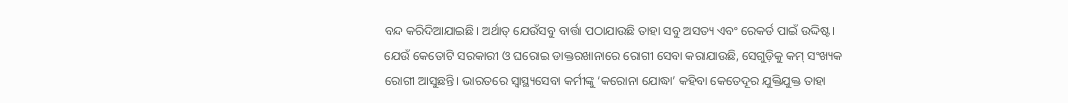ବନ୍ଦ କରିଦିଆଯାଇଛି। ଅର୍ଥାତ୍‌ ଯେଉଁସବୁ ବାର୍ତ୍ତା ପଠାଯାଉଛି ତାହା ସବୁ ଅସତ୍ୟ ଏବଂ ରେକର୍ଡ ପାଇଁ ଉଦ୍ଦିଷ୍ଟ। ଯେଉଁ କେତୋଟି ସରକାରୀ ଓ ଘରୋଇ ଡାକ୍ତରଖାନାରେ ରୋଗୀ ସେବା କରାଯାଉଛି, ସେଗୁଡ଼ିକୁ କମ୍‌ ସଂଖ୍ୟକ ରୋଗୀ ଆସୁଛନ୍ତି। ଭାରତରେ ସ୍ବାସ୍ଥ୍ୟସେବା କର୍ମୀଙ୍କୁ ‘କରୋନା ଯୋଦ୍ଧା’ କହିବା କେତେଦୂର ଯୁକ୍ତିଯୁକ୍ତ ତାହା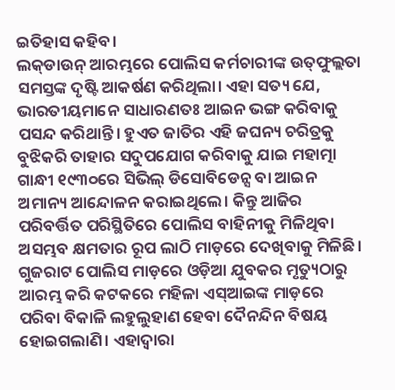ଇତିହାସ କହିବ।
ଲକ୍‌ଡାଉନ୍‌ ଆରମ୍ଭରେ ପୋଲିସ କର୍ମଚାରୀଙ୍କ ଉତ୍‌ଫୁଲ୍ଲତା ସମସ୍ତଙ୍କ ଦୃଷ୍ଟି ଆକର୍ଷଣ କରିଥିଲା। ଏହା ସତ୍ୟ ଯେ, ଭାରତୀୟମାନେ ସାଧାରଣତଃ ଆଇନ ଭଙ୍ଗ କରିବାକୁ ପସନ୍ଦ କରିଥାନ୍ତି। ହୁଏତ ଜାତିର ଏହି ଜଘନ୍ୟ ଚରିତ୍ରକୁ ବୁଝିକରି ତାହାର ସଦୁପଯୋଗ କରିବାକୁ ଯାଇ ମହାତ୍ମା ଗାନ୍ଧୀ ୧୯୩୦ରେ ସିଭିଲ୍‌ ଡିସୋବିଡେନ୍ସ ବା ଆଇନ ଅମାନ୍ୟ ଆନ୍ଦୋଳନ କରାଇଥିଲେ। କିନ୍ତୁ ଆଜିର ପରିବର୍ତ୍ତିତ ପରିସ୍ଥିତିରେ ପୋଲିସ ବାହିନୀକୁ ମିଳିଥିବା ଅସମ୍ଭବ କ୍ଷମତାର ରୂପ ଲାଠି ମାଡ଼ରେ ଦେଖିବାକୁ ମିଳିଛି। ଗୁଜରାଟ ପୋଲିସ ମାଡ଼ରେ ଓଡ଼ିଆ ଯୁବକର ମୃତ୍ୟୁଠାରୁ ଆରମ୍ଭ କରି କଟକରେ ମହିଳା ଏସ୍‌ଆଇଙ୍କ ମାଡ଼ରେ ପରିବା ବିକାଳି ଲହୁଲୁହାଣ ହେବା ଦୈନନ୍ଦିନ ବିଷୟ ହୋଇଗଲାଣି। ଏହାଦ୍ୱାରା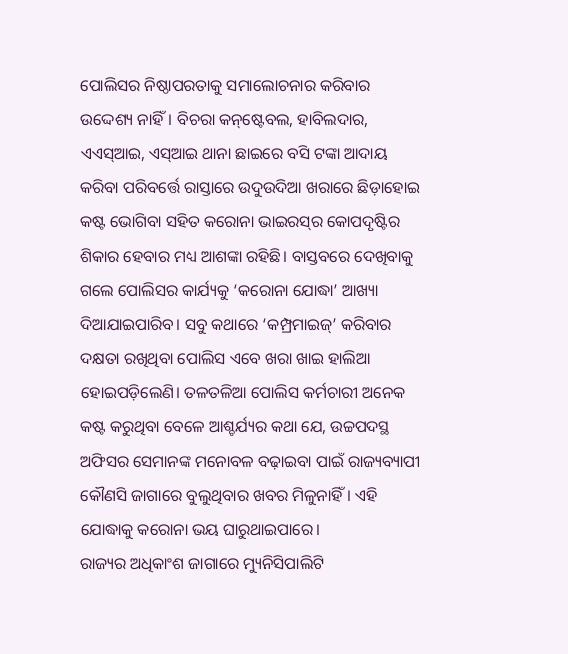ପୋଲିସର ନିଷ୍ଠାପରତାକୁ ସମାଲୋଚନାର କରିବାର ଉଦ୍ଦେଶ୍ୟ ନାହିଁ। ବିଚରା କନ୍‌ଷ୍ଟେବଲ, ହାବିଲଦାର, ଏଏସ୍‌ଆଇ, ଏସ୍‌ଆଇ ଥାନା ଛାଇରେ ବସି ଟଙ୍କା ଆଦାୟ କରିବା ପରିବର୍ତ୍ତେ ରାସ୍ତାରେ ଉଦୁଉଦିଆ ଖରାରେ ଛିଡ଼ାହୋଇ କଷ୍ଟ ଭୋଗିବା ସହିତ କରୋନା ଭାଇରସ୍‌ର କୋପଦୃଷ୍ଟିର ଶିକାର ହେବାର ମଧ୍ୟ ଆଶଙ୍କା ରହିଛି। ବାସ୍ତବରେ ଦେଖିବାକୁ ଗଲେ ପୋଲିସର କାର୍ଯ୍ୟକୁ ‘କରୋନା ଯୋଦ୍ଧା’ ଆଖ୍ୟା ଦିଆଯାଇପାରିବ। ସବୁ କଥାରେ ‘କମ୍ପ୍ରମାଇଜ୍‌’ କରିବାର ଦକ୍ଷତା ରଖିଥିବା ପୋଲିସ ଏବେ ଖରା ଖାଇ ହାଲିଆ ହୋଇପଡ଼ିଲେଣି। ତଳତଳିଆ ପୋଲିସ କର୍ମଚାରୀ ଅନେକ କଷ୍ଟ କରୁଥିବା ବେଳେ ଆଶ୍ଚର୍ଯ୍ୟର କଥା ଯେ, ଉଚ୍ଚପଦସ୍ଥ ଅଫିସର ସେମାନଙ୍କ ମନୋବଳ ବଢ଼ାଇବା ପାଇଁ ରାଜ୍ୟବ୍ୟାପୀ କୌଣସି ଜାଗାରେ ବୁଲୁଥିବାର ଖବର ମିଳୁନାହିଁ। ଏହି ଯୋଦ୍ଧାକୁ କରୋନା ଭୟ ଘାରୁଥାଇପାରେ।
ରାଜ୍ୟର ଅଧିକାଂଶ ଜାଗାରେ ମ୍ୟୁନିସିପାଲିଟି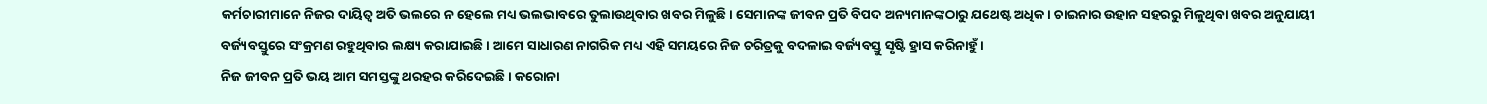କର୍ମଚାରୀମାନେ ନିଜର ଦାୟିତ୍ୱ ଅତି ଭଲରେ ନ ହେଲେ ମଧ୍ୟ ଭଲଭାବରେ ତୁଲାଉଥିବାର ଖବର ମିଳୁଛି। ସେମାନଙ୍କ ଜୀବନ ପ୍ରତି ବିପଦ ଅନ୍ୟମାନଙ୍କଠାରୁ ଯଥେଷ୍ଟ ଅଧିକ। ଚାଇନାର ଉହାନ ସହରରୁ ମିଳୁଥିବା ଖବର ଅନୁଯାୟୀ ବର୍ଜ୍ୟବସ୍ତୁରେ ସଂକ୍ରମଣ ରହୁଥିବାର ଲକ୍ଷ୍ୟ କରାଯାଇଛି। ଆମେ ସାଧାରଣ ନାଗରିକ ମଧ୍ୟ ଏହି ସମୟରେ ନିଜ ଚରିତ୍ରକୁ ବଦଳାଇ ବର୍ଜ୍ୟବସ୍ତୁ ସୃଷ୍ଟି ହ୍ରାସ କରିନାହୁଁ।
ନିଜ ଜୀବନ ପ୍ରତି ଭୟ ଆମ ସମସ୍ତଙ୍କୁ ଥରହର କରିଦେଇଛି। କରୋନା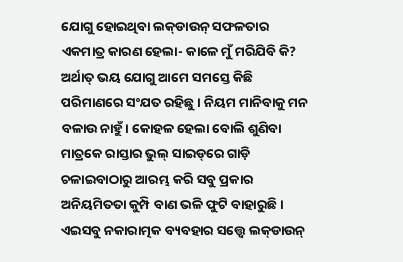ଯୋଗୁ ହୋଇଥିବା ଲକ୍‌ଡାଉନ୍‌ ସଫଳତାର ଏକମାତ୍ର କାରଣ ହେଲା- କାଳେ ମୁଁ ମରିଯିବି କି? ଅର୍ଥାତ୍‌ ଭୟ ଯୋଗୁ ଆମେ ସମସ୍ତେ କିଛି ପରିମାଣରେ ସଂଯତ ରହିଛୁ। ନିୟମ ମାନିବାକୁ ମନ ବଳାଉ ନାହୁଁ। କୋହଳ ହେଲା ବୋଲି ଶୁଣିବା ମାତ୍ରକେ ରାସ୍ତାର ଭୁଲ୍‌ ସାଇଡ୍‌ରେ ଗାଡ଼ି ଚଳାଇବାଠାରୁ ଆରମ୍ଭ କରି ସବୁ ପ୍ରକାର ଅନିୟମିତତା କୁମ୍ପି ବାଣ ଭଳି ଫୁଟି ବାହାରୁଛି। ଏଇସବୁ ନକାରାତ୍ମକ ବ୍ୟବହାର ସତ୍ତ୍ୱେ ଲକ୍‌ଡାଉନ୍‌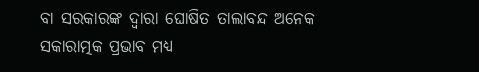ବା ସରକାରଙ୍କ ଦ୍ୱାରା ଘୋଷିତ ତାଲାବନ୍ଦ ଅନେକ ସକାରାତ୍ମକ ପ୍ରଭାବ ମଧ୍ୟ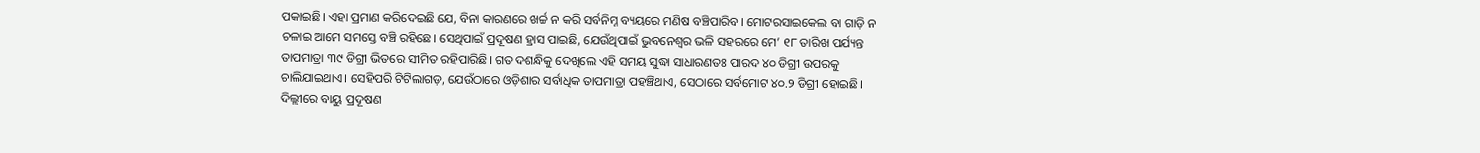ପକାଇଛି। ଏହା ପ୍ରମାଣ କରିଦେଇଛି ଯେ, ବିନା କାରଣରେ ଖର୍ଚ୍ଚ ନ କରି ସର୍ବନିମ୍ନ ବ୍ୟୟରେ ମଣିଷ ବଞ୍ଚିପାରିବ। ମୋଟରସାଇକେଲ ବା ଗାଡ଼ି ନ ଚଳାଇ ଆମେ ସମସ୍ତେ ବଞ୍ଚି ରହିଛେ। ସେଥିପାଇଁ ପ୍ରଦୂଷଣ ହ୍ରାସ ପାଇଛି, ଯେଉଁଥିପାଇଁ ଭୁବନେଶ୍ୱର ଭଳି ସହରରେ ମେ’ ୧୮ ତାରିଖ ପର୍ଯ୍ୟନ୍ତ ତାପମାତ୍ରା ୩୯ ଡିଗ୍ରୀ ଭିତରେ ସୀମିତ ରହିପାରିଛି। ଗତ ଦଶନ୍ଧିକୁ ଦେଖିଲେ ଏହି ସମୟ ସୁଦ୍ଧା ସାଧାରଣତଃ ପାରଦ ୪୦ ଡିଗ୍ରୀ ଉପରକୁ ଚାଲିଯାଇଥାଏ। ସେହିପରି ଟିଟିଲାଗଡ଼, ଯେଉଁଠାରେ ଓଡ଼ିଶାର ସର୍ବାଧିକ ତାପମାତ୍ରା ପହଞ୍ଚିଥାଏ, ସେଠାରେ ସର୍ବମୋଟ ୪୦.୨ ଡିଗ୍ରୀ ହୋଇଛି। ଦିଲ୍ଲୀରେ ବାୟୁ ପ୍ରଦୂଷଣ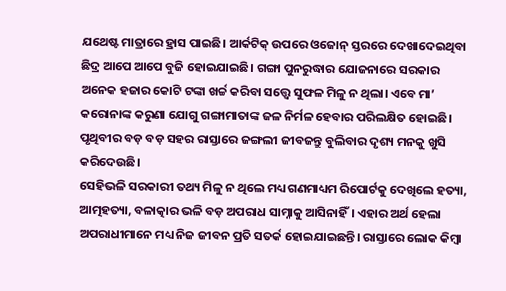ଯଥେଷ୍ଟ ମାତ୍ରାରେ ହ୍ରାସ ପାଇଛି। ଆର୍କଟିକ୍‌ ଉପରେ ଓଜୋନ୍‌ ସ୍ତରରେ ଦେଖାଦେଇଥିବା ଛିଦ୍ର ଆପେ ଆପେ ବୁଜି ହୋଇଯାଇଛି। ଗଙ୍ଗା ପୁନରୁଦ୍ଧାର ଯୋଜନାରେ ସରକାର ଅନେକ ହଜାର କୋଟି ଟଙ୍କା ଖର୍ଚ୍ଚ କରିବା ସତ୍ତ୍ୱେ ସୁଫଳ ମିଳୁ ନ ଥିଲା। ଏବେ ମା’ କରୋନାଙ୍କ କରୁଣା ଯୋଗୁ ଗଙ୍ଗାମାତାଙ୍କ ଜଳ ନିର୍ମଳ ହେବାର ପରିଲକ୍ଷିତ ହୋଇଛି। ପୃଥିବୀର ବଡ଼ ବଡ଼ ସହର ରାସ୍ତାରେ ଜଙ୍ଗଲୀ ଜୀବଜନ୍ତୁ ବୁଲିବାର ଦୃଶ୍ୟ ମନକୁ ଖୁସି କରିଦେଉଛି।
ସେହିଭଳି ସରକାରୀ ତଥ୍ୟ ମିଳୁ ନ ଥିଲେ ମଧ୍ୟ ଗଣମାଧ୍ୟମ ରିପୋର୍ଟକୁ ଦେଖିଲେ ହତ୍ୟା, ଆତ୍ମହତ୍ୟା, ବଳାତ୍କାର ଭଳି ବଡ଼ ଅପରାଧ ସାମ୍ନାକୁ ଆସିନାହିଁ। ଏହାର ଅର୍ଥ ହେଲା ଅପରାଧୀମାନେ ମଧ୍ୟ ନିଜ ଜୀବନ ପ୍ରତି ସତର୍କ ହୋଇଯାଇଛନ୍ତି। ରାସ୍ତାରେ ଲୋକ କିମ୍ବା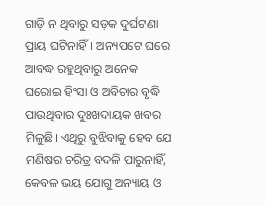ଗାଡ଼ି ନ ଥିବାରୁ ସଡ଼କ ଦୁର୍ଘଟଣା ପ୍ରାୟ ଘଟିନାହିଁ। ଅନ୍ୟପଟେ ଘରେ ଆବଦ୍ଧ ରହୁଥିବାରୁ ଅନେକ ଘରୋଇ ହିଂସା ଓ ଅବିଚାର ବୃଦ୍ଧି ପାଉଥିବାର ଦୁଃଖଦାୟକ ଖବର ମିଳୁଛି। ଏଥିରୁ ବୁଝିବାକୁ ହେବ ଯେ ମଣିଷର ଚରିତ୍ର ବଦଳି ପାରୁନାହିଁ, କେବଳ ଭୟ ଯୋଗୁ ଅନ୍ୟାୟ ଓ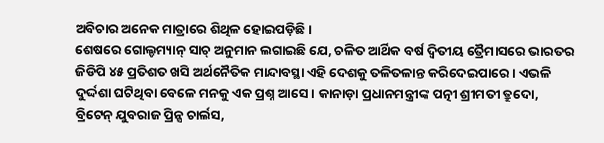ଅବିଚାର ଅନେକ ମାତ୍ରାରେ ଶିଥିଳ ହୋଇପଡ଼ିଛି।
ଶେଷରେ ଗୋଲ୍ଡମ୍ୟାନ୍‌ ସାଚ୍‌ ଅନୁମାନ ଲଗାଇଛି ଯେ, ଚଳିତ ଆର୍ଥିକ ବର୍ଷ ଦ୍ୱିତୀୟ ତ୍ରୈମାସରେ ଭାରତର ଜିଡିପି ୪୫ ପ୍ରତିଶତ ଖସି ଅର୍ଥନୈତିକ ମାନ୍ଦାବସ୍ଥା ଏହି ଦେଶକୁ ତଳିତଳାନ୍ତ କରିଦେଇପାରେ। ଏଭଳି ଦୁର୍ଦ୍ଦଶା ଘଟିଥିବା ବେଳେ ମନକୁ ଏକ ପ୍ରଶ୍ନ ଆସେ। କାନାଡ଼ା ପ୍ରଧାନମନ୍ତ୍ରୀଙ୍କ ପତ୍ନୀ ଶ୍ରୀମତୀ ତ୍ରୁଦୋ, ବ୍ରିଟେନ୍‌ ଯୁବରାଜ ପ୍ରିନ୍ସ ଚାର୍ଲସ,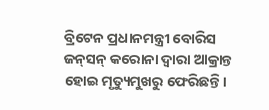ବ୍ରିଟେନ ପ୍ରଧାନମନ୍ତ୍ରୀ ବୋରିସ ଜନ୍‌ସନ୍‌ କରୋନା ଦ୍ୱାରା ଆକ୍ରାନ୍ତ ହୋଇ ମୃତ୍ୟୁମୁଖରୁ ଫେରିଛନ୍ତି।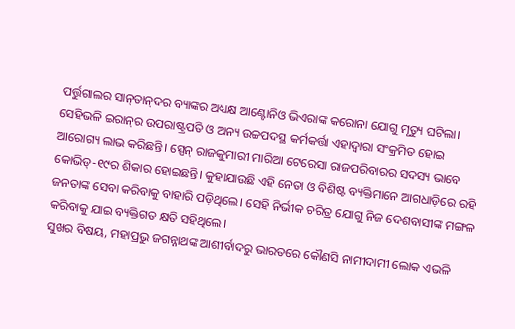ପର୍ତ୍ତୁଗାଲର ସାନ୍‌ତାନ୍‌ଦର ବ୍ୟାଙ୍କର ଅଧ୍ୟକ୍ଷ ଆଣ୍ଟୋନିଓ ଭିଏରାଙ୍କ କରୋନା ଯୋଗୁ ମୃତ୍ୟୁ ଘଟିଲା। ସେହିଭଳି ଇରାନ୍‌ର ଉପରାଷ୍ଟ୍ରପତି ଓ ଅନ୍ୟ ଉଚ୍ଚପଦସ୍ଥ କର୍ମକର୍ତ୍ତା ଏହାଦ୍ୱାରା ସଂକ୍ରମିତ ହୋଇ ଆରୋଗ୍ୟ ଲାଭ କରିଛନ୍ତି। ସ୍ପେନ୍‌ ରାଜକୁମାରୀ ମାରିଆ ଟେରେସା ରାଜପରିବାରର ସଦସ୍ୟ ଭାବେ କୋଭିଡ୍‌-୧୯ର ଶିକାର ହୋଇଛନ୍ତି। କୁହାଯାଉଛି ଏହି ନେତା ଓ ବିଶିଷ୍ଟ ବ୍ୟକ୍ତିମାନେ ଆଗଧାଡ଼ିରେ ରହି ଜନତାଙ୍କ ସେବା କରିବାକୁ ବାହାରି ପଡ଼ିଥିଲେ। ସେହି ନିର୍ଭୀକ ଚରିତ୍ର ଯୋଗୁ ନିଜ ଦେଶବାସୀଙ୍କ ମଙ୍ଗଳ କରିବାକୁ ଯାଇ ବ୍ୟକ୍ତିଗତ କ୍ଷତି ସହିଥିଲେ।
ସୁଖର ବିଷୟ, ମହାପ୍ରଭୁ ଜଗନ୍ନାଥଙ୍କ ଆଶୀର୍ବାଦରୁ ଭାରତରେ କୌଣସି ନାମୀଦାମୀ ଲୋକ ଏଭଳି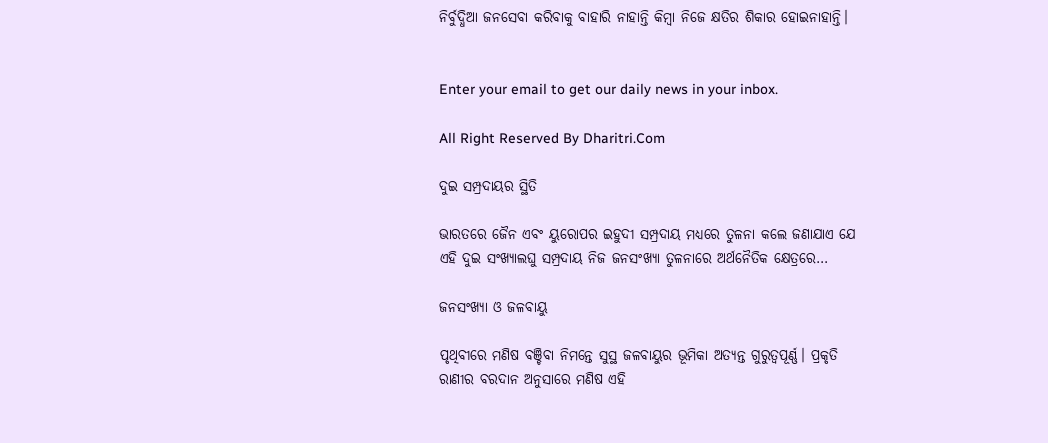ନିର୍ବୁଦ୍ଧିଆ ଜନସେବା କରିବାକୁ ବାହାରି ନାହାନ୍ତି କିମ୍ବା ନିଜେ କ୍ଷତିର ଶିକାର ହୋଇନାହାନ୍ତି।


Enter your email to get our daily news in your inbox.

All Right Reserved By Dharitri.Com

ଦୁଇ ସମ୍ପ୍ରଦାୟର ସ୍ଥିତି

ଭାରତରେ ଜୈନ ଏବଂ ୟୁରୋପର ଇହୁଦୀ ସମ୍ପ୍ରଦାୟ ମଧ୍ୟରେ ତୁଳନା କଲେ ଜଣାଯାଏ ଯେ ଏହି ଦୁଇ ସଂଖ୍ୟାଲଘୁ ସମ୍ପ୍ରଦାୟ ନିଜ ଜନସଂଖ୍ୟା ତୁଳନାରେ ଅର୍ଥନୈତିକ କ୍ଷେତ୍ରରେ…

ଜନସଂଖ୍ୟା ଓ ଜଳବାୟୁ

ପୃଥିବୀରେ ମଣିଷ ବଞ୍ଚିବା ନିମନ୍ତେ ସୁସ୍ଥ ଜଳବାୟୁର ଭୂମିକା ଅତ୍ୟନ୍ତ ଗୁରୁତ୍ୱପୂର୍ଣ୍ଣ। ପ୍ରକୃତି ରାଣୀର ବରଦାନ ଅନୁସାରେ ମଣିଷ ଏହି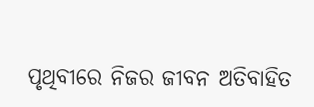ପୃଥିବୀରେ ନିଜର ଜୀବନ ଅତିବାହିତ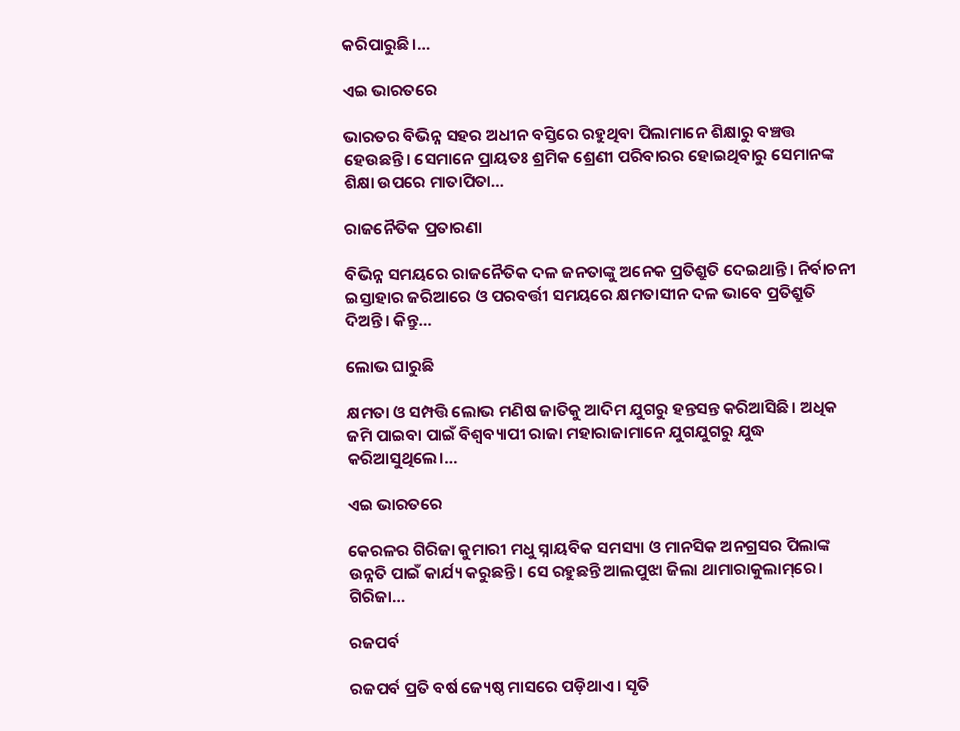କରିପାରୁଛି।…

ଏଇ ଭାରତରେ

ଭାରତର ବିଭିନ୍ନ ସହର ଅଧୀନ ବସ୍ତିରେ ରହୁଥିବା ପିଲାମାନେ ଶିକ୍ଷାରୁ ବଞ୍ଚତ୍ତ ହେଉଛନ୍ତି। ସେମାନେ ପ୍ରାୟତଃ ଶ୍ରମିକ ଶ୍ରେଣୀ ପରିବାରର ହୋଇଥିବାରୁ ସେମାନଙ୍କ ଶିକ୍ଷା ଉପରେ ମାତାପିତା…

ରାଜନୈତିକ ପ୍ରତାରଣା

ବିଭିନ୍ନ ସମୟରେ ରାଜନୈତିକ ଦଳ ଜନତାଙ୍କୁ ଅନେକ ପ୍ରତିଶ୍ରୁତି ଦେଇଥାନ୍ତି। ନିର୍ବାଚନୀ ଇସ୍ତାହାର ଜରିଆରେ ଓ ପରବର୍ତ୍ତୀ ସମୟରେ କ୍ଷମତାସୀନ ଦଳ ଭାବେ ପ୍ରତିଶ୍ରୁତି ଦିଅନ୍ତି। କିନ୍ତୁ…

ଲୋଭ ଘାରୁଛି

କ୍ଷମତା ଓ ସମ୍ପତ୍ତି ଲୋଭ ମଣିଷ ଜାତିକୁ ଆଦିମ ଯୁଗରୁ ହନ୍ତସନ୍ତ କରିଆସିଛି। ଅଧିକ ଜମି ପାଇବା ପାଇଁ ବିଶ୍ୱବ୍ୟାପୀ ରାଜା ମହାରାଜାମାନେ ଯୁଗଯୁଗରୁ ଯୁଦ୍ଧ କରିଆସୁଥିଲେ।…

ଏଇ ଭାରତରେ

କେରଳର ଗିରିଜା କୁମାରୀ ମଧୁ ସ୍ନାୟବିକ ସମସ୍ୟା ଓ ମାନସିକ ଅନଗ୍ରସର ପିଲାଙ୍କ ଉନ୍ନତି ପାଇଁ କାର୍ଯ୍ୟ କରୁଛନ୍ତି। ସେ ରହୁଛନ୍ତି ଆଲପୁଝା ଜିଲା ଥାମାରାକୁଲାମ୍‌ରେ। ଗିରିଜା…

ରଜପର୍ବ

ରଜପର୍ବ ପ୍ରତି ବର୍ଷ ଜ୍ୟେଷ୍ଠ ମାସରେ ପଡ଼ିଥାଏ। ସୃତି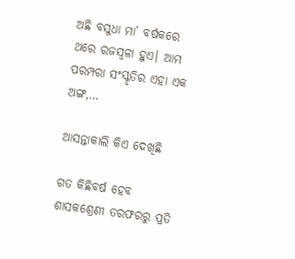ଅଛି ବସୁଧା ମା’ ବର୍ଷକରେ ଥରେ ରଜସ୍ବଳା ହୁଏ। ଆମ ପରମ୍ପରା ସଂସ୍କୃତିର ଏହା ଏକ ଅଙ୍ଗ,…

ଆସନ୍ତାକାଲି କିଏ ଦେଖିଛି

ଗତ କିଛିବର୍ଷ ହେବ ଶାସକଶ୍ରେଣୀ ତରଫରରୁ ପ୍ରତି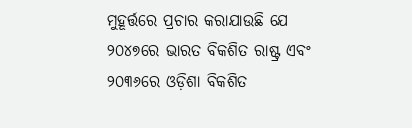ମୁହୂର୍ତ୍ତରେ ପ୍ରଚାର କରାଯାଉଛି ଯେ ୨୦୪୭ରେ ଭାରତ ବିକଶିତ ରାଷ୍ଟ୍ର ଏବଂ ୨୦୩୬ରେ ଓଡ଼ିଶା ବିକଶିତ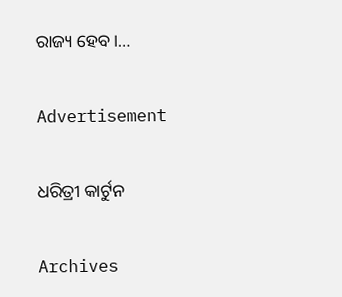ରାଜ୍ୟ ହେବ।…

Advertisement

ଧରିତ୍ରୀ କାର୍ଟୁନ

Archives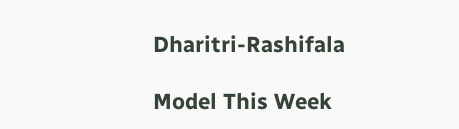Dharitri-Rashifala

Model This Week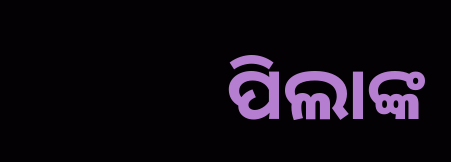ପିଲାଙ୍କ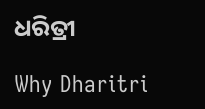ଧରିତ୍ରୀ

Why Dharitri